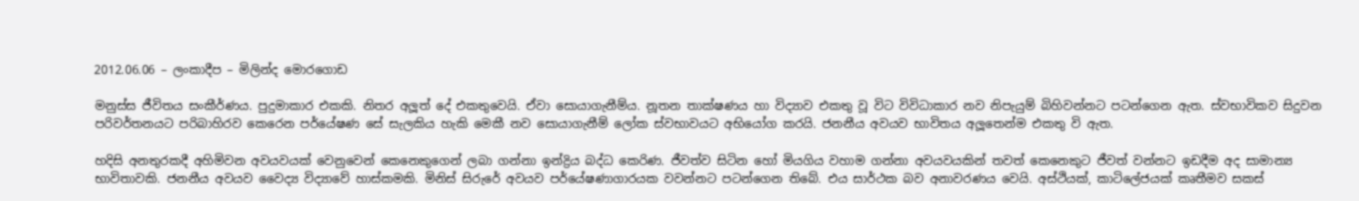2012.06.06 – ලංකාදීප – මිලින්ද මොරගොඩ

මනුස්ස ජීවිතය සංකීර්ණය. පුදුමාකාර එකකි. නිතර අලූත් දේ එකතුවෙයි. ඒවා සොයාගැනීම්ය. නූතන තාක්ෂණය හා විද්‍යාව එකතු වූ විට විවිධාකාර නව නිපැයුම් බිහිවන්නට පටන්ගෙන ඇත. ස්වභාවිකව සිදුවන පරිවර්තනයට පරිබාහිරව කෙරෙන පර්යේෂණ සේ සැලකිය හැකි මෙකී නව සොයාගැනීම් ලෝක ස්වභාවයට අභියෝග කරයි. ජනනීය අවයව භාවිතය අලූතෙන්ම එකතු වි ඇත.

හදිසි අනතුරකදී අහිමිවන අවයවයක් වෙනුවෙන් කෙනෙකුගෙන් ලබා ගන්නා ඉන්ද්‍රිය බද්ධ කෙරිණ. ජීවත්ව සිටින හෝ මියගිය වහාම ගන්නා අවයවයකින් තවත් කෙනෙකුට ජීවත් වන්නට ඉඩදීම අද සාමාන්‍ය භාවිතාවකි. ජනනීය අවයව වෛද්‍ය විද්‍යාවේ හාස්කමකි. මිනිස් සිරුරේ අවයව පර්යේෂණාගාරයක වවන්නට පටන්ගෙන තිබේ. එය සාර්ථක බව අනාවරණය වෙයි. අස්ථියක්, කාටිලේජයක් කෘතීමව සකස්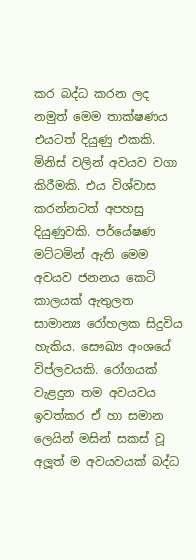කර බද්ධ කරන ලද නමුත් මෙම තාක්ෂණය එයටත් දියුණු එකකි. මිනිස් වලින් අවයව වගා කිරීමකි. එය විශ්වාස කරන්නටත් අපහසු දියුණුවකි. පර්යේෂණ මට්ටමින් ඇති මෙම අවයව ජනනය කෙටි කාලයක් ඇතුලත සාමාන්‍ය රෝහලක සිදුවිය හැකිය. සෞඛ්‍ය අංශයේ විප්ලවයකි. රෝගයක් වැළදුන තම අවයවය ඉවත්කර ඒ හා සමාන ලෙයින් මසින් සකස් වූ අලූත් ම අවයවයක් බද්ධ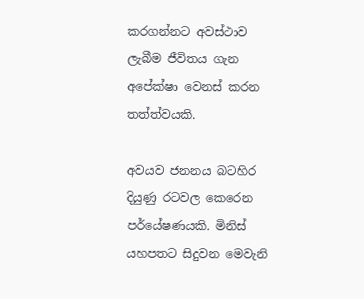කරගන්නට අවස්ථාව ලැබීම ජීවිතය ගැන අපේක්ෂා වෙනස් කරන තත්ත්වයකි.

අවයව ජනනය බටහිර දියුණු රටවල කෙරෙන පර්යේෂණයකි. මිනිස් යහපතට සිදුවන මෙවැනි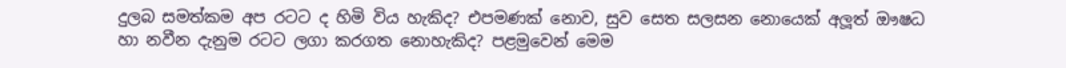දුලබ සමත්කම අප රටට ද හිමි විය හැකිද? එපමණක් නොව, සුව සෙත සලසන නොයෙක් අලූත් ඖෂධ හා නවීන දැනුම රටට ලගා කරගත නොහැකිද? පළමුවෙන් මෙම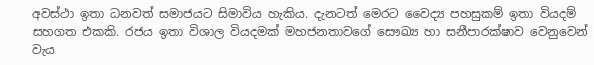අවස්ථා ඉතා ධනවත් සමාජයට සිමාවිය හැකිය. දැනටත් මෙරට වෛද්‍ය පහසුකම් ඉතා වියදම් සහගත එකකි. රජය ඉතා විශාල වියදමක් මහජනතාවගේ සෞඛ්‍ය හා සනීපාරක්ෂාව වෙනුවෙන් වැය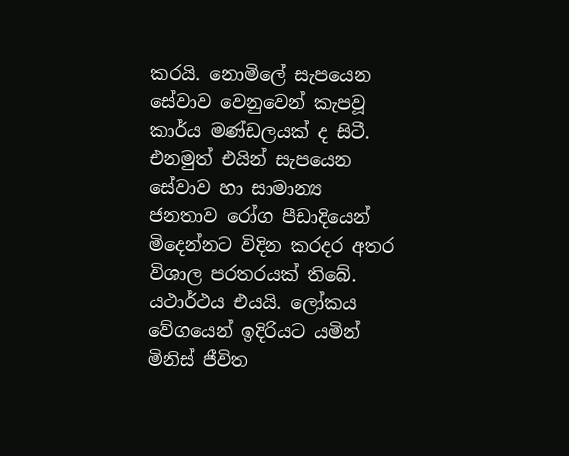කරයි. නොමිලේ සැපයෙන සේවාව වෙනුවෙන් කැපවූ කාර්ය මණ්ඩලයක් ද සිටී. එනමුත් එයින් සැපයෙන සේවාව හා සාමාන්‍ය ජනතාව රෝග පීඩාදියෙන් මිදෙන්නට විදින කරදර අතර විශාල පරතරයක් තිබේ. යථාර්ථය එයයි. ලෝකය වේගයෙන් ඉදිරියට යමින් මිනිස් ජීවිත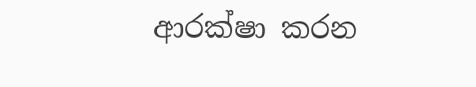ආරක්ෂා කරන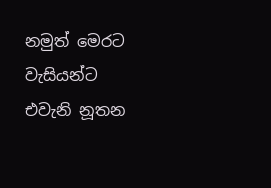නමුත් මෙරට වැසියන්ට එවැනි නූතන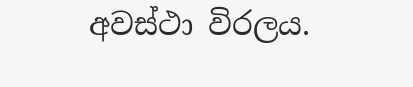අවස්ථා විරලය.